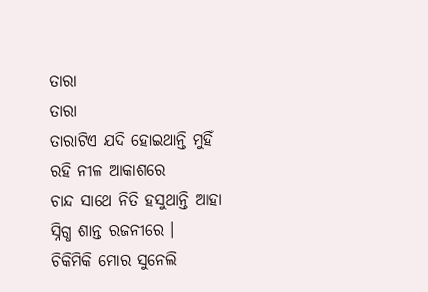ତାରା
ତାରା
ତାରାଟିଏ ଯଦି ହୋଇଥାନ୍ତି ମୁହିଁ
ରହି ନୀଳ ଆକାଶରେ
ଚାନ୍ଦ ସାଥେ ନିତି ହସୁଥାନ୍ତି ଆହା
ସ୍ନିଗ୍ଧ ଶାନ୍ତ ରଜନୀରେ ।
ଚିକିମିକି ମୋର ସୁନେଲି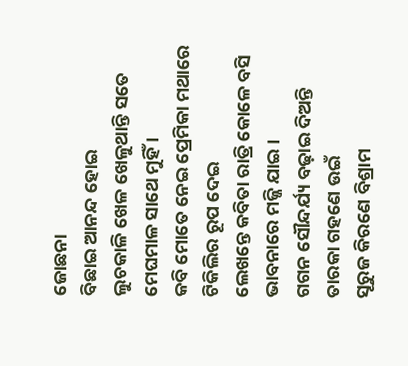ଜୋଛନା
ବିଛାଇ ଆନନ୍ଦ ହୋଇ
ଲୁଚକାଳି ଖେଳ ଖେଳୁଥାନ୍ତି ସତେ
ମେଘମାଳ ସାଥେ ମୁହିଁ ।
କବି ମୋତେ ନେଇ ପ୍ରେମିକା ମଥାରେ
ଟିକିଲିର ରୂପ ଦେଇ
ଲେଖନ୍ତେ କବିତା ରାତ୍ରି କୋଳେ ବସି
ଭାବନାରେ ମଜ୍ଜି ଯାଇ ।
ଗଗନ ସୌନ୍ଦର୍ଯ୍ୟ ବଢ଼ାଇ ଦିଅନ୍ତି
ତାରକା ଗହଣେ ଉଇଁ
ସୂରୁଜ କିରଣେ ବିଶ୍ରାମ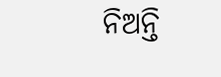ନିଅନ୍ତି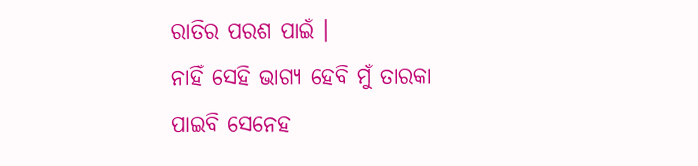ରାତିର ପରଶ ପାଇଁ ।
ନାହିଁ ସେହି ଭାଗ୍ୟ ହେବି ମୁଁ ତାରକା
ପାଇବି ସେନେହ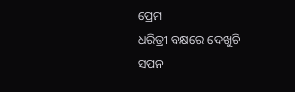ପ୍ରେମ
ଧରିତ୍ରୀ ବକ୍ଷରେ ଦେଖୁଚି ସପନ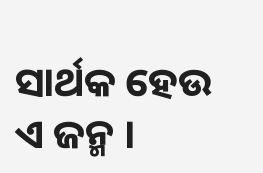ସାର୍ଥକ ହେଉ ଏ ଜନ୍ମ ।